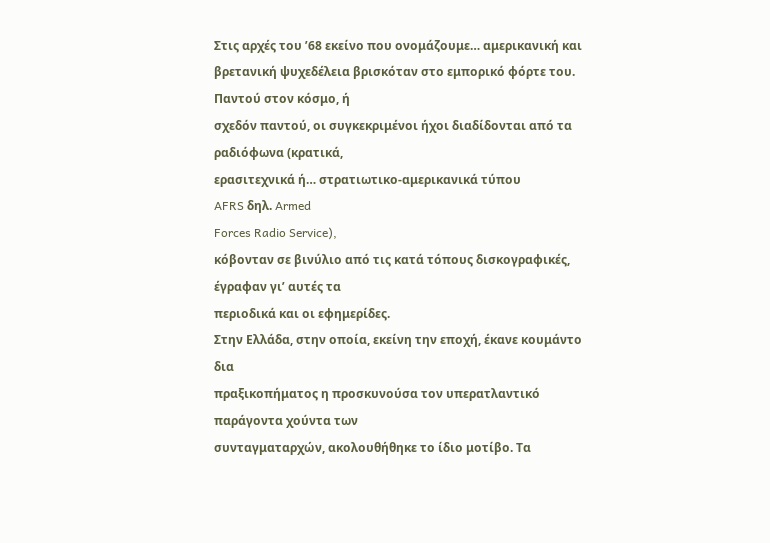Στις αρχές του ’68 εκείνο που ονομάζουμε… αμερικανική και
βρετανική ψυχεδέλεια βρισκόταν στο εμπορικό φόρτε του. Παντού στον κόσμο, ή
σχεδόν παντού, οι συγκεκριμένοι ήχοι διαδίδονται από τα ραδιόφωνα (κρατικά,
ερασιτεχνικά ή… στρατιωτικο-αμερικανικά τύπου
AFRS δηλ. Armed
Forces Radio Service),
κόβονταν σε βινύλιο από τις κατά τόπους δισκογραφικές, έγραφαν γι’ αυτές τα
περιοδικά και οι εφημερίδες.
Στην Ελλάδα, στην οποία, εκείνη την εποχή, έκανε κουμάντο δια
πραξικοπήματος η προσκυνούσα τον υπερατλαντικό παράγοντα χούντα των
συνταγματαρχών, ακολουθήθηκε το ίδιο μοτίβο. Τα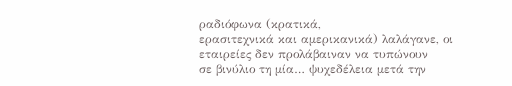ραδιόφωνα (κρατικά,
ερασιτεχνικά και αμερικανικά) λαλάγανε, οι εταιρείες δεν προλάβαιναν να τυπώνουν
σε βινύλιο τη μία… ψυχεδέλεια μετά την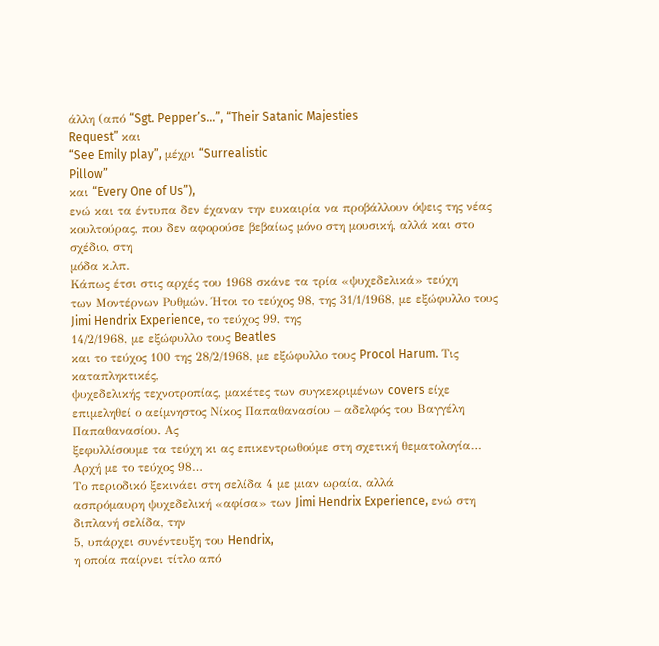άλλη (από “Sgt. Pepper’s…”, “Their Satanic Majesties
Request” και
“See Emily play”, μέχρι “Surrealistic
Pillow”
και “Every One of Us”),
ενώ και τα έντυπα δεν έχαναν την ευκαιρία να προβάλλουν όψεις της νέας
κουλτούρας, που δεν αφορούσε βεβαίως μόνο στη μουσική, αλλά και στο σχέδιο, στη
μόδα κ.λπ.
Κάπως έτσι στις αρχές του 1968 σκάνε τα τρία «ψυχεδελικά» τεύχη
των Μοντέρνων Ρυθμών. Ήτοι το τεύχος 98, της 31/1/1968, με εξώφυλλο τους Jimi Hendrix Experience, το τεύχος 99, της
14/2/1968, με εξώφυλλο τους Beatles
και το τεύχος 100 της 28/2/1968, με εξώφυλλο τους Procol Harum. Τις καταπληκτικές,
ψυχεδελικής τεχνοτροπίας, μακέτες των συγκεκριμένων covers είχε
επιμεληθεί ο αείμνηστος Νίκος Παπαθανασίου – αδελφός του Βαγγέλη Παπαθανασίου. Ας
ξεφυλλίσουμε τα τεύχη κι ας επικεντρωθούμε στη σχετική θεματολογία…
Αρχή με το τεύχος 98…
Το περιοδικό ξεκινάει στη σελίδα 4 με μιαν ωραία, αλλά
ασπρόμαυρη ψυχεδελική «αφίσα» των Jimi Hendrix Experience, ενώ στη διπλανή σελίδα, την
5, υπάρχει συνέντευξη του Hendrix,
η οποία παίρνει τίτλο από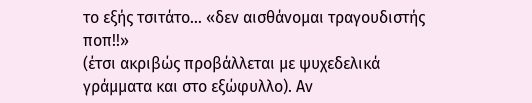το εξής τσιτάτο… «δεν αισθάνομαι τραγουδιστής ποπ!!»
(έτσι ακριβώς προβάλλεται με ψυχεδελικά γράμματα και στο εξώφυλλο). Αν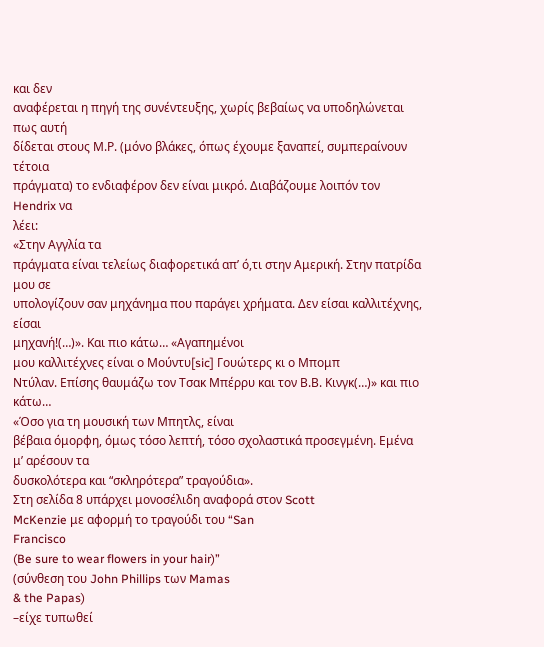και δεν
αναφέρεται η πηγή της συνέντευξης, χωρίς βεβαίως να υποδηλώνεται πως αυτή
δίδεται στους Μ.Ρ. (μόνο βλάκες, όπως έχουμε ξαναπεί, συμπεραίνουν τέτοια
πράγματα) το ενδιαφέρον δεν είναι μικρό. Διαβάζουμε λοιπόν τον Hendrix να
λέει:
«Στην Αγγλία τα
πράγματα είναι τελείως διαφορετικά απ’ ό,τι στην Αμερική. Στην πατρίδα μου σε
υπολογίζουν σαν μηχάνημα που παράγει χρήματα. Δεν είσαι καλλιτέχνης, είσαι
μηχανή!(…)». Και πιο κάτω… «Αγαπημένοι
μου καλλιτέχνες είναι ο Μούντυ[sic] Γουώτερς κι ο Μπομπ
Ντύλαν. Επίσης θαυμάζω τον Τσακ Μπέρρυ και τον Β.Β. Κινγκ(…)» και πιο κάτω…
«Όσο για τη μουσική των Μπητλς, είναι
βέβαια όμορφη, όμως τόσο λεπτή, τόσο σχολαστικά προσεγμένη. Εμένα μ’ αρέσουν τα
δυσκολότερα και “σκληρότερα” τραγούδια».
Στη σελίδα 8 υπάρχει μονοσέλιδη αναφορά στον Scott
McKenzie με αφορμή το τραγούδι του “San
Francisco
(Be sure to wear flowers in your hair)”
(σύνθεση του John Phillips των Mamas
& the Papas)
–είχε τυπωθεί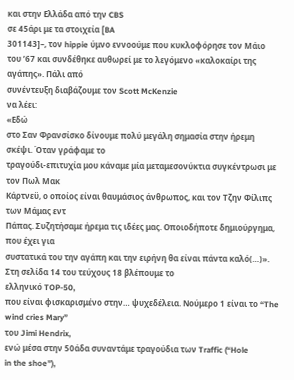και στην Ελλάδα από την CBS
σε 45άρι με τα στοιχεία [BA
301143]–, τον hippie ύμνο εννοούμε που κυκλοφόρησε τον Μάιο
του ’67 και συνδέθηκε αυθωρεί με το λεγόμενο «καλοκαίρι της αγάπης». Πάλι από
συνέντευξη διαβάζουμε τον Scott McKenzie
να λέει:
«Εδώ
στο Σαν Φρανσίσκο δίνουμε πολύ μεγάλη σημασία στην ήρεμη σκέψι. Όταν γράφαμε το
τραγούδι-επιτυχία μου κάναμε μία μεταμεσονύκτια συγκέντρωσι με τον Πωλ Μακ
Κάρτνεϋ, ο οποίος είναι θαυμάσιος άνθρωπος, και τον Τζην Φίλιπς των Μάμας εντ
Πάπας. Συζητήσαμε ήρεμα τις ιδέες μας. Οποιοδήποτε δημιούργημα, που έχει για
συστατικά του την αγάπη και την ειρήνη θα είναι πάντα καλό(…)».
Στη σελίδα 14 του τεύχους 18 βλέπουμε το
ελληνικό TOP-50,
που είναι φισκαρισμένο στην… ψυχεδέλεια. Νούμερο 1 είναι το “The
wind cries Mary”
του Jimi Hendrix,
ενώ μέσα στην 50άδα συναντάμε τραγούδια των Traffic (“Hole
in the shoe”),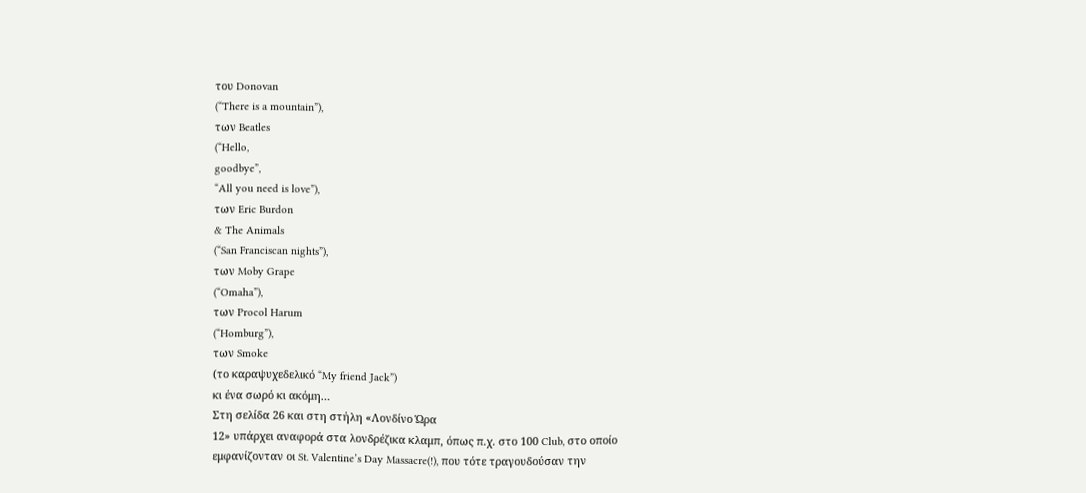του Donovan
(“There is a mountain”),
των Beatles
(“Hello,
goodbye”,
“All you need is love”),
των Eric Burdon
& The Animals
(“San Franciscan nights”),
των Moby Grape
(“Omaha”),
των Procol Harum
(“Homburg”),
των Smoke
(το καραψυχεδελικό “My friend Jack”)
κι ένα σωρό κι ακόμη…
Στη σελίδα 26 και στη στήλη «Λονδίνο Ώρα
12» υπάρχει αναφορά στα λονδρέζικα κλαμπ, όπως π.χ. στο 100 Club, στο οποίο
εμφανίζονταν οι St. Valentine’s Day Massacre(!), που τότε τραγουδούσαν την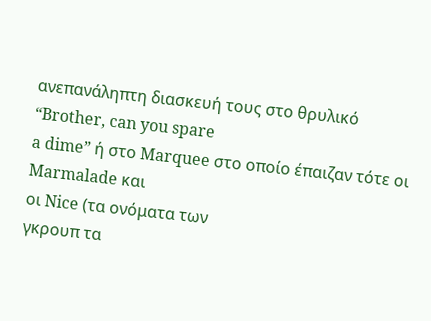ανεπανάληπτη διασκευή τους στο θρυλικό “Brother, can you spare
a dime” ή στο Marquee στο οποίο έπαιζαν τότε οι Marmalade και
οι Nice (τα ονόματα των
γκρουπ τα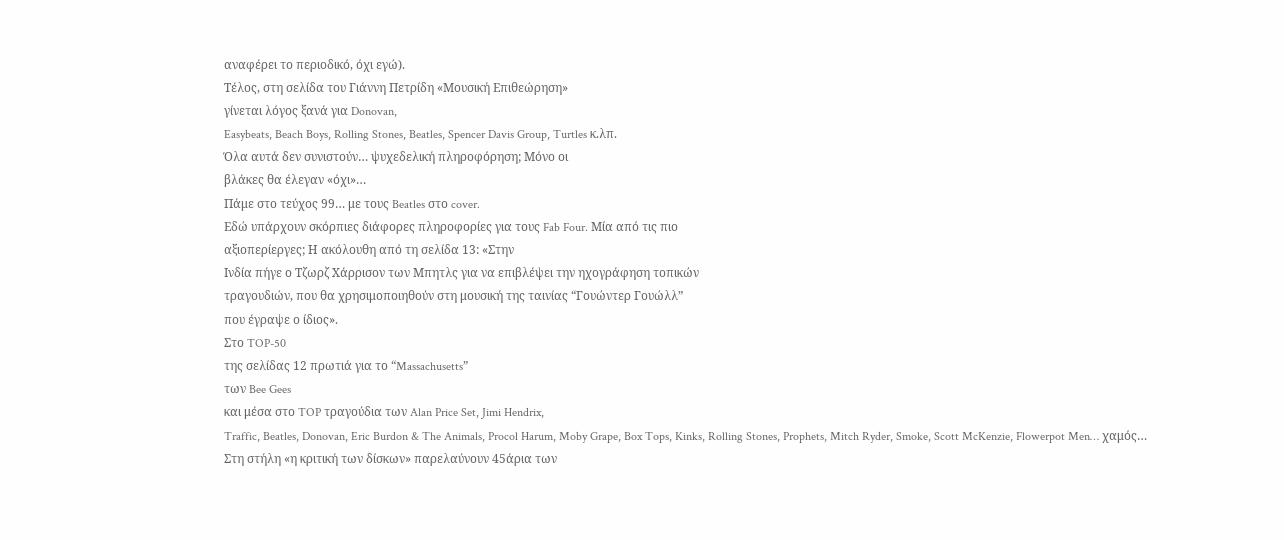αναφέρει το περιοδικό, όχι εγώ).
Τέλος, στη σελίδα του Γιάννη Πετρίδη «Μουσική Επιθεώρηση»
γίνεται λόγος ξανά για Donovan,
Easybeats, Beach Boys, Rolling Stones, Beatles, Spencer Davis Group, Turtles κ.λπ.
Όλα αυτά δεν συνιστούν… ψυχεδελική πληροφόρηση; Μόνο οι
βλάκες θα έλεγαν «όχι»…
Πάμε στο τεύχος 99… με τους Beatles στο cover.
Εδώ υπάρχουν σκόρπιες διάφορες πληροφορίες για τους Fab Four. Μία από τις πιο
αξιοπερίεργες; Η ακόλουθη από τη σελίδα 13: «Στην
Ινδία πήγε ο Τζωρζ Χάρρισον των Μπητλς για να επιβλέψει την ηχογράφηση τοπικών
τραγουδιών, που θα χρησιμοποιηθούν στη μουσική της ταινίας “Γουώντερ Γουώλλ”
που έγραψε ο ίδιος».
Στο TOP-50
της σελίδας 12 πρωτιά για το “Massachusetts”
των Bee Gees
και μέσα στο TOP τραγούδια των Alan Price Set, Jimi Hendrix,
Traffic, Beatles, Donovan, Eric Burdon & The Animals, Procol Harum, Moby Grape, Box Tops, Kinks, Rolling Stones, Prophets, Mitch Ryder, Smoke, Scott McKenzie, Flowerpot Men… χαμός…
Στη στήλη «η κριτική των δίσκων» παρελαύνουν 45άρια των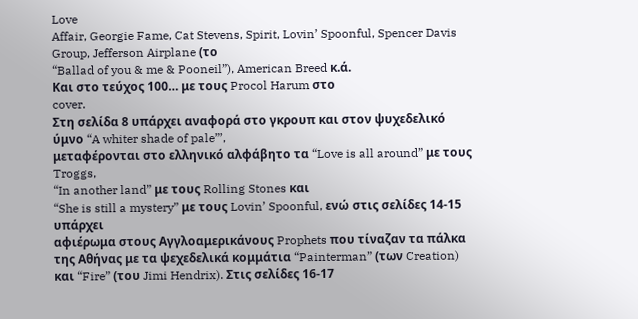Love
Affair, Georgie Fame, Cat Stevens, Spirit, Lovin’ Spoonful, Spencer Davis
Group, Jefferson Airplane (το
“Ballad of you & me & Pooneil”), American Breed κ.ά.
Και στο τεύχος 100… με τους Procol Harum στο
cover.
Στη σελίδα 8 υπάρχει αναφορά στο γκρουπ και στον ψυχεδελικό
ύμνο “A whiter shade of pale”’,
μεταφέρονται στο ελληνικό αλφάβητο τα “Love is all around” με τους Troggs,
“In another land” με τους Rolling Stones και
“She is still a mystery” με τους Lovin’ Spoonful, ενώ στις σελίδες 14-15 υπάρχει
αφιέρωμα στους Αγγλοαμερικάνους Prophets που τίναζαν τα πάλκα της Αθήνας με τα ψεχεδελικά κομμάτια “Painterman” (των Creation) και “Fire” (του Jimi Hendrix). Στις σελίδες 16-17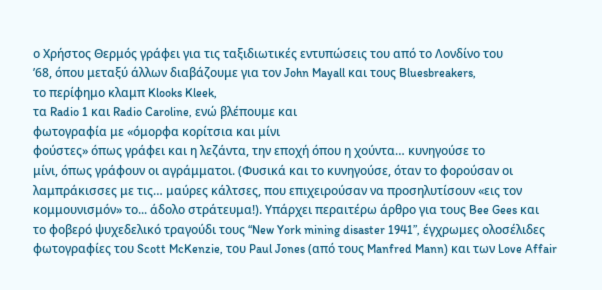ο Χρήστος Θερμός γράφει για τις ταξιδιωτικές εντυπώσεις του από το Λονδίνο του
’68, όπου μεταξύ άλλων διαβάζουμε για τον John Mayall και τους Bluesbreakers,
το περίφημο κλαμπ Klooks Kleek,
τα Radio 1 και Radio Caroline, ενώ βλέπουμε και
φωτογραφία με «όμορφα κορίτσια και μίνι
φούστες» όπως γράφει και η λεζάντα, την εποχή όπου η χούντα… κυνηγούσε το
μίνι, όπως γράφουν οι αγράμματοι. (Φυσικά και το κυνηγούσε, όταν το φορούσαν οι
λαμπράκισσες με τις… μαύρες κάλτσες, που επιχειρούσαν να προσηλυτίσουν «εις τον
κομμουνισμόν» το... άδολο στράτευμα!). Υπάρχει περαιτέρω άρθρο για τους Bee Gees και
το φοβερό ψυχεδελικό τραγούδι τους “New York mining disaster 1941”, έγχρωμες ολοσέλιδες φωτογραφίες του Scott McKenzie, του Paul Jones (από τους Manfred Mann) και των Love Affair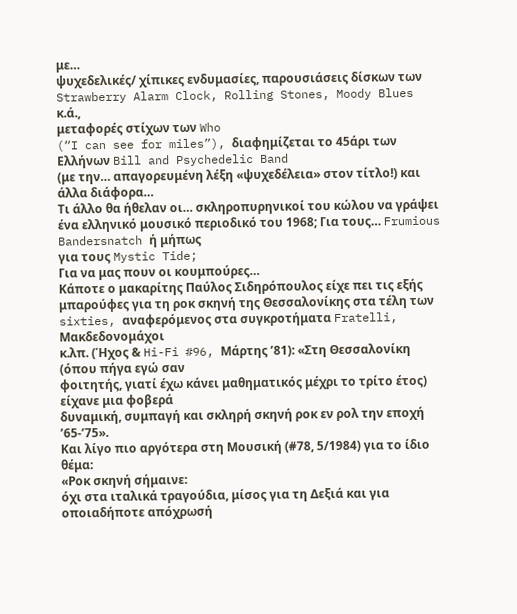με…
ψυχεδελικές/ χίπικες ενδυμασίες, παρουσιάσεις δίσκων των Strawberry Alarm Clock, Rolling Stones, Moody Blues κ.ά.,
μεταφορές στίχων των Who
(“I can see for miles”), διαφημίζεται το 45άρι των Ελλήνων Bill and Psychedelic Band
(με την… απαγορευμένη λέξη «ψυχεδέλεια» στον τίτλο!) και άλλα διάφορα…
Τι άλλο θα ήθελαν οι… σκληροπυρηνικοί του κώλου να γράψει
ένα ελληνικό μουσικό περιοδικό του 1968; Για τους… Frumious Bandersnatch ή μήπως
για τους Mystic Tide;
Για να μας πουν οι κουμπούρες…
Κάποτε ο μακαρίτης Παύλος Σιδηρόπουλος είχε πει τις εξής
μπαρούφες για τη ροκ σκηνή της Θεσσαλονίκης στα τέλη των sixties, αναφερόμενος στα συγκροτήματα Fratelli, Μακδεδονομάχοι
κ.λπ. (Ήχος & Hi-Fi #96, Μάρτης ’81): «Στη Θεσσαλονίκη (όπου πήγα εγώ σαν
φοιτητής, γιατί έχω κάνει μαθηματικός μέχρι το τρίτο έτος) είχανε μια φοβερά
δυναμική, συμπαγή και σκληρή σκηνή ροκ εν ρολ την εποχή ’65-’75».
Και λίγο πιο αργότερα στη Μουσική (#78, 5/1984) για το ίδιο
θέμα:
«Ροκ σκηνή σήμαινε:
όχι στα ιταλικά τραγούδια, μίσος για τη Δεξιά και για οποιαδήποτε απόχρωσή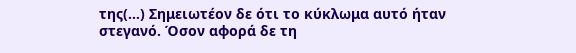της(…) Σημειωτέον δε ότι το κύκλωμα αυτό ήταν στεγανό. Όσον αφορά δε τη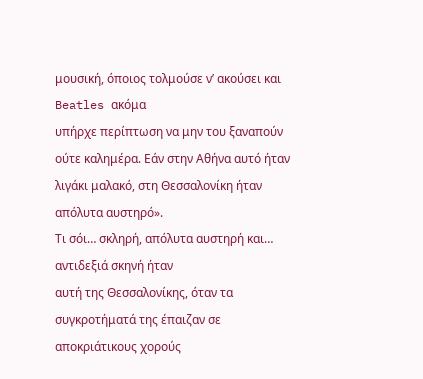μουσική, όποιος τολμούσε ν’ ακούσει και Beatles ακόμα
υπήρχε περίπτωση να μην του ξαναπούν ούτε καλημέρα. Εάν στην Αθήνα αυτό ήταν
λιγάκι μαλακό, στη Θεσσαλονίκη ήταν απόλυτα αυστηρό».
Τι σόι… σκληρή, απόλυτα αυστηρή και… αντιδεξιά σκηνή ήταν
αυτή της Θεσσαλονίκης, όταν τα συγκροτήματά της έπαιζαν σε αποκριάτικους χορούς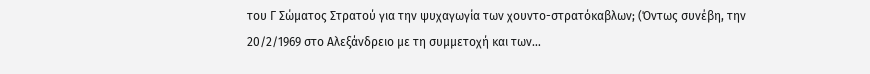του Γ Σώματος Στρατού για την ψυχαγωγία των χουντο-στρατόκαβλων; (Όντως συνέβη, την
20/2/1969 στο Αλεξάνδρειο με τη συμμετοχή και των…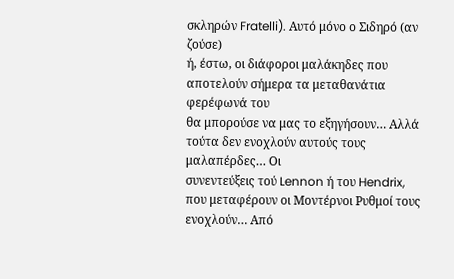σκληρών Fratelli). Αυτό μόνο ο Σιδηρό (αν ζούσε)
ή, έστω, οι διάφοροι μαλάκηδες που αποτελούν σήμερα τα μεταθανάτια φερέφωνά του
θα μπορούσε να μας το εξηγήσουν… Αλλά τούτα δεν ενοχλούν αυτούς τους μαλαπέρδες… Οι
συνεντεύξεις τού Lennon ή του Hendrix,
που μεταφέρουν οι Μοντέρνοι Ρυθμοί τους ενοχλούν… Από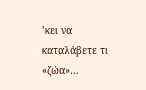’κει να καταλάβετε τι «ζώα»…